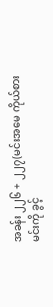အခန်း ၂၂၆ + ၂၂၇(မင်းအမေ ကိုယ်စား မင်းကို ခွင့်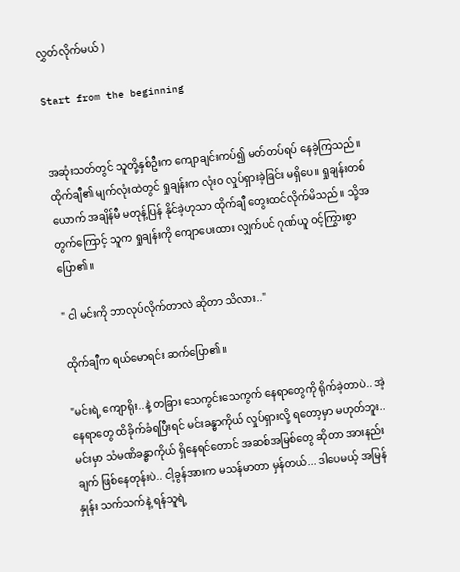လွှတ်လိုက်မယ် )

Start from the beginning


အဆုံးသတ်တွင် သူတို့နှစ်ဦးက ကျောချင်းကပ်၍ မတ်တပ်ရပ် နေခဲ့ကြသည်။ ထိုက်ချီ၏ မျက်လုံးထဲတွင် ရှုချန်းက လုံးဝ လှုပ်ရှားခဲ့ခြင်း မရှိပေ။ ရှုချန်းတစ်ယောက် အချိန်မီ မတုန့်ပြန် နိုင်ခဲ့ဟုသာ ထိုက်ချီ တွေးထင်လိုက်မိသည်။ သို့အတွက်ကြောင့် သူက ရှုချန်းကို ကျောပေးထား လျှက်ပင် ဂုဏ်ယူ ဝင့်ကြွားစွာ ပြော၏။

" ငါ မင်းကို ဘာလုပ်လိုက်တာလဲ ဆိုတာ သိလား.."

ထိုက်ချီက ရယ်မောရင်း ဆက်ပြော၏။

"မင်းရဲ့ ကျောရိုး..နဲ့ တခြား သေကွင်းသေကွက် နေရာတွေကို ရိုက်ခဲ့တာပဲ.. အဲ့ နေရာတွေ ထိခိုက်ခံရပြီးရင် မင်းခန္ဓာကိုယ် လှုပ်ရှားလို့ ရတော့မှာ မဟုတ်ဘူး.. မင်းမှာ သံမဏိခန္ဓာကိုယ် ရှိနေရင်တောင် အဆစ်အမြစ်တွေ ဆိုတာ အားနည်းချက် ဖြစ်နေတုန်းပဲ.. ငါ့ခွန်အားက မသန်မာတာ မှန်တယ်... ဒါပေမယ့် အမြန်နှုန်း သက်သက်နဲ့ ရန်သူရဲ့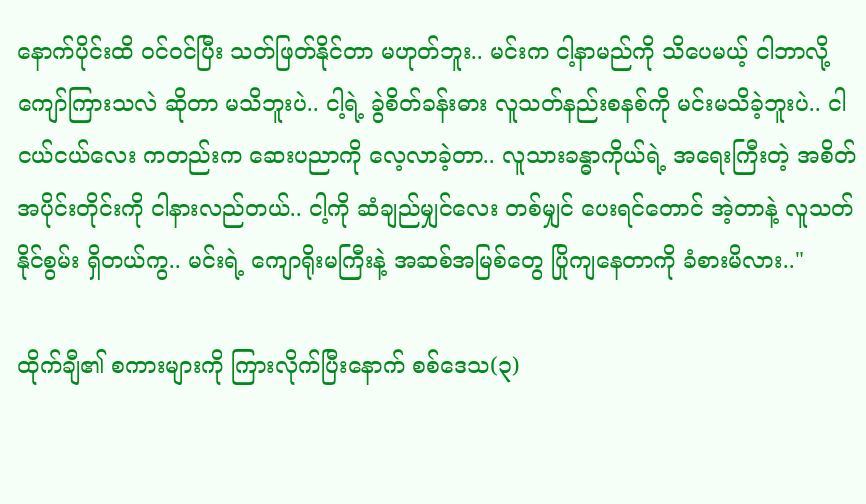နောက်ပိုင်းထိ ဝင်ဝင်ပြီး သတ်ဖြတ်နိုင်တာ မဟုတ်ဘူး.. မင်းက ငါ့နာမည်ကို သိပေမယ့် ငါဘာလို့ ကျော်ကြားသလဲ ဆိုတာ မသိဘူးပဲ.. ငါ့ရဲ့ ခွဲစိတ်ခန်းဓား လူသတ်နည်းစနစ်ကို မင်းမသိခဲ့ဘူးပဲ.. ငါ ငယ်ငယ်လေး ကတည်းက ဆေးပညာကို လေ့လာခဲ့တာ.. လူသားခန္ဓာကိုယ်ရဲ့ အရေးကြီးတဲ့ အစိတ်အပိုင်းတိုင်းကို ငါနားလည်တယ်.. ငါ့ကို ဆံချည်မျှင်လေး တစ်မျှင် ပေးရင်တောင် အဲ့တာနဲ့ လူသတ်နိုင်စွမ်း ရှိတယ်ကွ.. မင်းရဲ့ ကျောရိုးမကြီးနဲ့ အဆစ်အမြစ်တွေ ပြိုကျနေတာကို ခံစားမိလား.."

ထိုက်ချီ၏ စကားများကို ကြားလိုက်ပြီးနောက် စစ်ဒေသ(၃)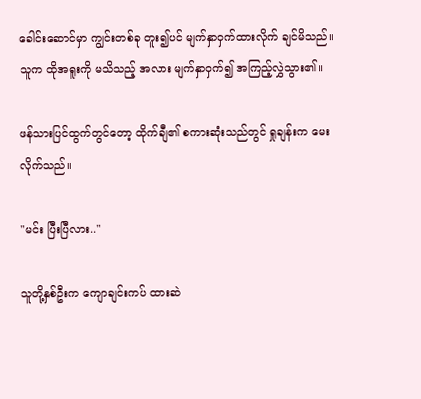ခေါင်းဆောင်မှာ ကျွင်းတစ်ခု တူး၍ပင် မျက်နှာဝှက်ထားလိုက် ချင်မိသည်။ သူက ထိုအရူးကို မသိသည့် အလား မျက်နှာဝှက်၍ အကြည့်လွှဲသွား၏။

ဖန်သားပြင်ထွက်တွင်တော့ ထိုက်ချီ၏ စကားဆုံးသည်တွင် ရှုချန်းက မေးလိုက်သည်။

"မင်း ပြီးပြီလား.."

သူတို့နှစ်ဦးက ကျောချင်းကပ် ထားဆဲ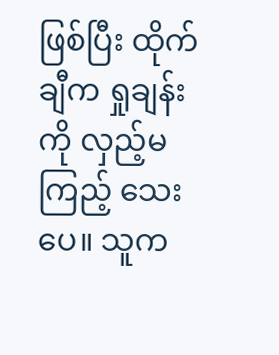ဖြစ်ပြီး ထိုက်ချီက ရှုချန်းကို လှည့်မကြည့် သေးပေ။ သူက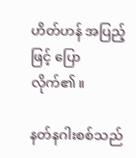ဟိတ်ဟန် အပြည့်ဖြင့် ပြောလိုက်၏။

နတ်နဂါးစစ်သည်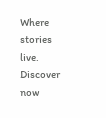Where stories live. Discover now